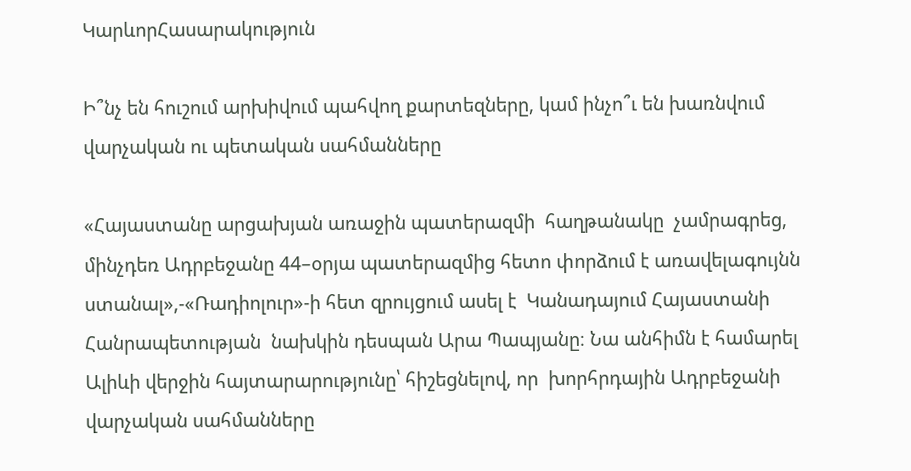ԿարևորՀասարակություն

Ի՞նչ են հուշում արխիվում պահվող քարտեզները, կամ ինչո՞ւ են խառնվում վարչական ու պետական սահմանները

«Հայաստանը արցախյան առաջին պատերազմի  հաղթանակը  չամրագրեց, մինչդեռ Ադրբեջանը 44–օրյա պատերազմից հետո փորձում է առավելագույնն ստանալ»,-«Ռադիոլուր»-ի հետ զրույցում ասել է  Կանադայում Հայաստանի Հանրապետության  նախկին դեսպան Արա Պապյանը։ Նա անհիմն է համարել Ալիևի վերջին հայտարարությունը՝ հիշեցնելով, որ  խորհրդային Ադրբեջանի վարչական սահմանները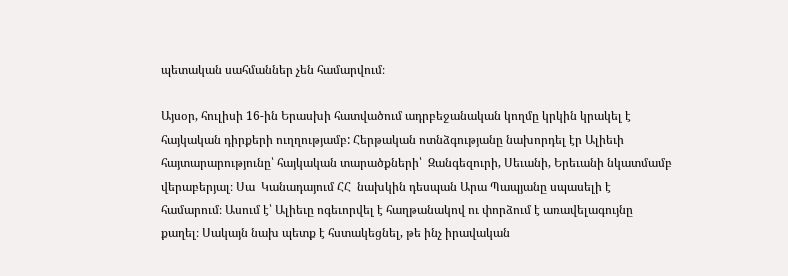պետական սահմաններ չեն համարվում։

Այսօր, հուլիսի 16-ին Երասխի հատվածում ադրբեջանական կողմը կրկին կրակել է հայկական դիրքերի ուղղությամբ: Հերթական ոտնձգությանը նախորդել էր Ալիեւի հայտարարությունը՝ հայկական տարածքների՝  Զանգեզուրի, Սեւանի, Երեւանի նկատմամբ  վերաբերյալ։ Սա  Կանադայում ՀՀ  նախկին դեսպան Արա Պապյանը սպասելի է համարում։ Ասում է՝ Ալիեւը ոգեւորվել է հաղթանակով ու փորձում է առավելագույնը քաղել։ Սակայն նախ պետք է հստակեցնել, թե ինչ իրավական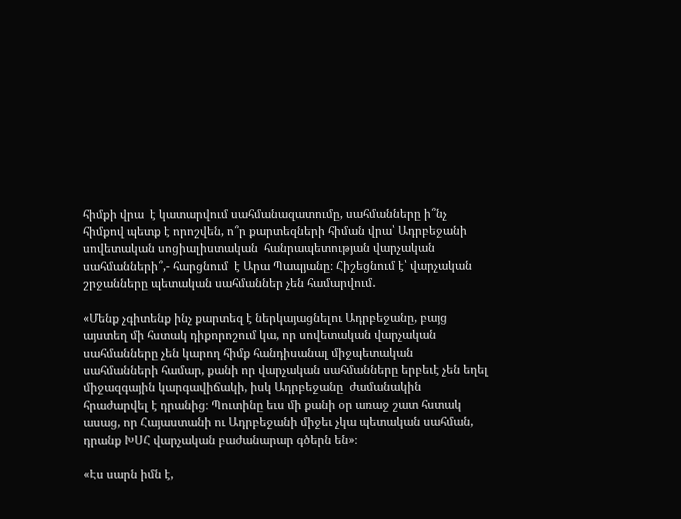հիմքի վրա  է կատարվում սահմանազատումը, սահմանները ի՞նչ հիմքով պետք է որոշվեն, ո՞ր քարտեզների հիման վրա՝ Ադրբեջանի սովետական սոցիալիստական  հանրապետության վարչական սահմանների՞,- հարցնում  է Արա Պապյանը։ Հիշեցնում է՝ վարչական շրջանները պետական սահմաններ չեն համարվում․

«Մենք չգիտենք ինչ քարտեզ է ներկայացնելու Ադրբեջանը, բայց այստեղ մի հստակ դիքորոշում կա, որ սովետական վարչական սահմանները չեն կարող հիմք հանդիսանալ միջպետական սահմանների համար, քանի որ վարչական սահմանները երբեւէ չեն եղել միջազգային կարգավիճակի, իսկ Ադրբեջանը  ժամանակին հրաժարվել է դրանից։ Պուտինը եւս մի քանի օր առաջ շատ հստակ ասաց, որ Հայաստանի ու Ադրբեջանի միջեւ չկա պետական սահման, դրանք ԽՍՀ վարչական բաժանարար գծերն են»։

«Էս սարն իմն է,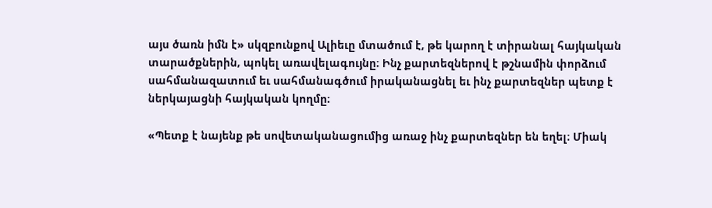այս ծառն իմն է» սկզբունքով Ալիեւը մտածում է, թե կարող է տիրանալ հայկական տարածքներին, պոկել առավելագույնը։ Ինչ քարտեզներով է թշնամին փորձում  սահմանազատում եւ սահմանագծում իրականացնել եւ ինչ քարտեզներ պետք է ներկայացնի հայկական կողմը։

«Պետք է նայենք թե սովետականացումից առաջ ինչ քարտեզներ են եղել։ Միակ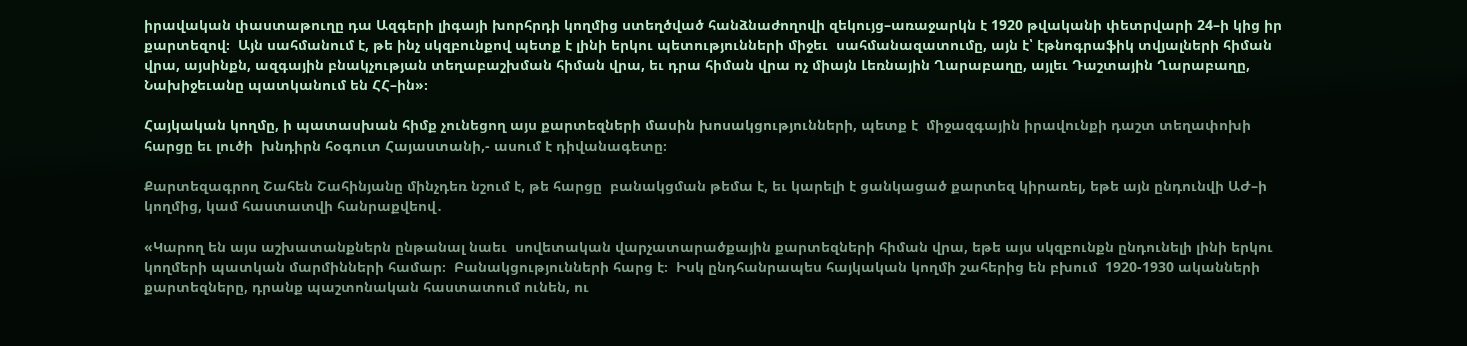իրավական փաստաթուղը դա Ազգերի լիգայի խորհրդի կողմից ստեղծված հանձնաժողովի զեկույց–առաջարկն է 1920 թվականի փետրվարի 24–ի կից իր քարտեզով։  Այն սահմանում է, թե ինչ սկզբունքով պետք է լինի երկու պետությունների միջեւ  սահմանազատումը, այն է՝ էթնոգրաֆիկ տվյալների հիման վրա, այսինքն, ազգային բնակչության տեղաբաշխման հիման վրա, եւ դրա հիման վրա ոչ միայն Լեռնային Ղարաբաղը, այլեւ Դաշտային Ղարաբաղը, Նախիջեւանը պատկանում են ՀՀ–ին»։

Հայկական կողմը, ի պատասխան հիմք չունեցող այս քարտեզների մասին խոսակցությունների, պետք է  միջազգային իրավունքի դաշտ տեղափոխի հարցը եւ լուծի  խնդիրն հօգուտ Հայաստանի,- ասում է դիվանագետը։

Քարտեզագրող Շահեն Շահինյանը մինչդեռ նշում է, թե հարցը  բանակցման թեմա է, եւ կարելի է ցանկացած քարտեզ կիրառել, եթե այն ընդունվի ԱԺ–ի կողմից, կամ հաստատվի հանրաքվեով․

«Կարող են այս աշխատանքներն ընթանալ նաեւ  սովետական վարչատարածքային քարտեզների հիման վրա, եթե այս սկզբունքն ընդունելի լինի երկու կողմերի պատկան մարմինների համար։  Բանակցությունների հարց է։  Իսկ ընդհանրապես հայկական կողմի շահերից են բխում  1920-1930 ականների քարտեզները, դրանք պաշտոնական հաստատում ունեն, ու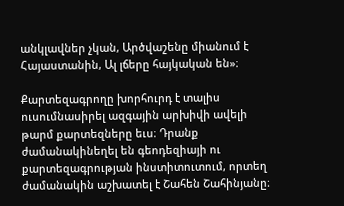անկլավներ չկան, Արծվաշենը միանում է Հայաստանին, Ալ լճերը հայկական են»։

Քարտեզագրողը խորհուրդ է տալիս ուսումնասիրել ազգային արխիվի ավելի թարմ քարտեզները եւս։ Դրանք ժամանակինեղել են գեոդեզիայի ու քարտեզագրության ինստիտուտում, որտեղ ժամանակին աշխատել է Շահեն Շահինյանը։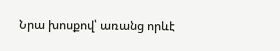Նրա խոսքով՝ առանց որևէ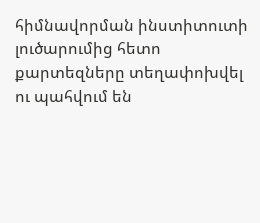հիմնավորման ինստիտուտի լուծարումից հետո քարտեզները տեղափոխվել ու պահվում են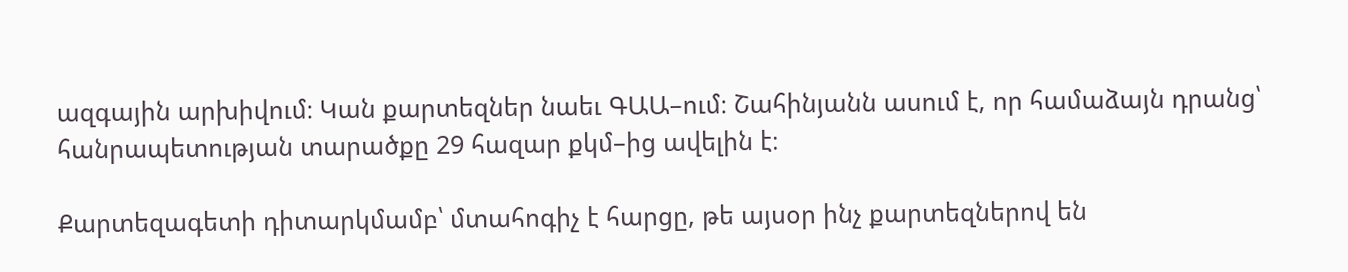ազգային արխիվում։ Կան քարտեզներ նաեւ ԳԱԱ–ում։ Շահինյանն ասում է, որ համաձայն դրանց՝ հանրապետության տարածքը 29 հազար քկմ–ից ավելին է։

Քարտեզագետի դիտարկմամբ՝ մտահոգիչ է հարցը, թե այսօր ինչ քարտեզներով են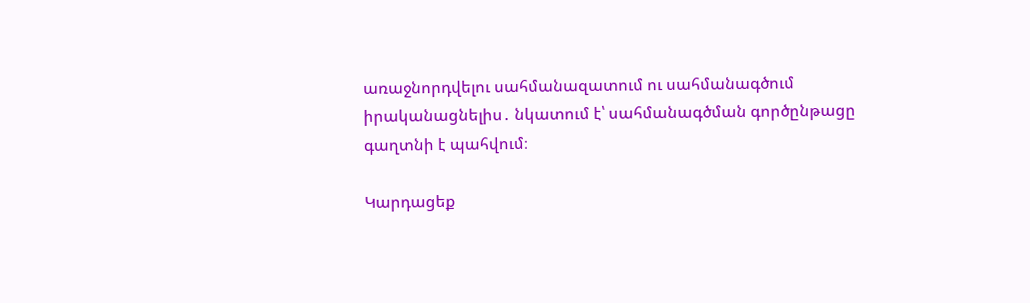առաջնորդվելու սահմանազատում ու սահմանագծում իրականացնելիս․ նկատում է՝ սահմանագծման գործընթացը գաղտնի է պահվում։

Կարդացեք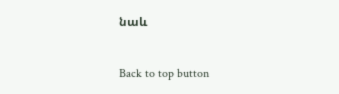նաև

Back to top button